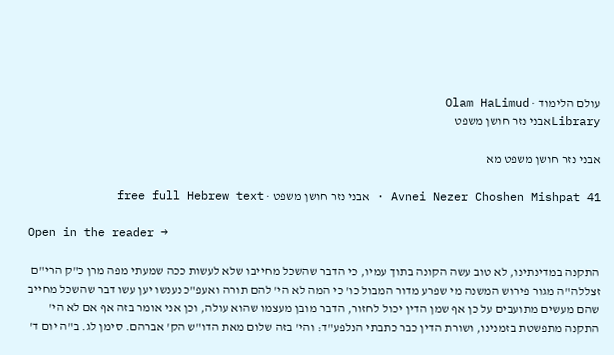עולם הלימוד · Olam HaLimud
Libraryאבני נזר חושן משפט

אבני נזר חושן משפט מא

Avnei Nezer Choshen Mishpat 41 · אבני נזר חושן משפט · free full Hebrew text

Open in the reader →

התקנה במדינתינו, לא טוב עשה הקונה בתוך עמיו, כי הדבר שהשכל מחייבו שלא לעשות ככה שמעתי מפה מרן כ"ק הרי"ם זצללה"ה מגור פירוש המשנה מי שפרע מדור המבול כו' כי המה לא הי' להם תורה ואעפ"כ נענשו יען עשו דבר שהשכל מחייב שהם מעשים מתועבים על כן אף שמן הדין יכול לחזור, הדבר מובן מעצמו שהוא עולה, וכן אני אומר בזה אף אם לא הי' התקנה מתפשטת בזמנינו, ושורת הדין כבר כתבתי הנלפע"ד: והי' בזה שלום מאת הדו"ש הק' אברהם. סימן לג. ב"ה יום ד'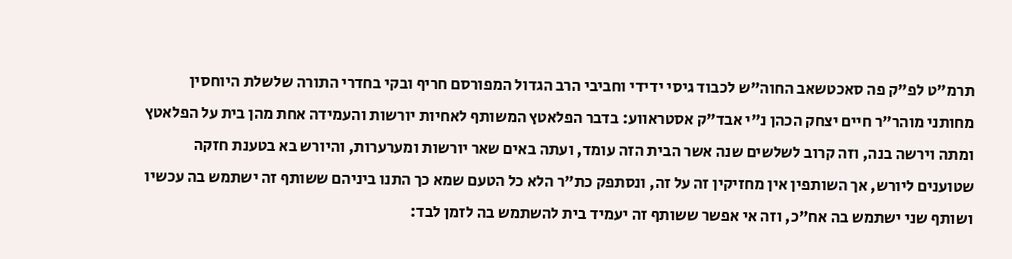תרמ"ט לפ"ק פה סאכטשאב החוה"ש לכבוד גיסי ידידי וחביבי הרב הגדול המפורסם חריף ובקי בחדרי התורה שלשלת היוחסין מחותני מוהר"ר חיים יצחק הכהן נ"י אבד"ק אסטראווע: בדבר הפלאטץ המשותף לאחיות יורשות והעמידה אחת מהן בית על הפלאטץ ומתה וירשה בנה, וזה קרוב לשלשים שנה אשר הבית הזה עומד, ועתה באים שאר יורשות ומערערות, והיורש בא בטענת חזקה שטוענים ליורש, אך השותפין אין מחזיקין זה על זה, ונסתפק כת"ר הלא כל הטעם שמא כך התנו ביניהם ששותף זה ישתמש בה עכשיו ושותף שני ישתמש בה אח"כ, וזה אי אפשר ששותף זה יעמיד בית להשתמש בה לזמן לבד: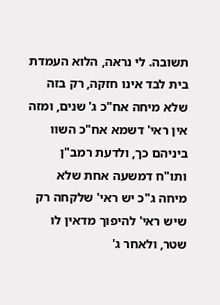תשובה. לי נראה, הלוא העמדת בית לבד אינו חזקה, רק בזה שלא מיחה אח"כ ג' שנים, ומזה אין ראי' דשמא אח"כ השוו ביניהם כך, ולדעת רמב"ן ותו"ח דמשעה אחת שלא מיחה ג"כ יש ראי' שלקחה רק שיש ראי' להיפוך מדאין לו שטר, ולאחר ג'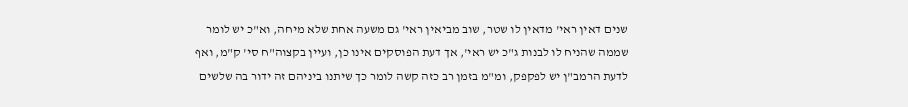שנים דאין ראי' מדאין לו שטר, שוב מביאין ראי' גם משעה אחת שלא מיחה, וא"כ יש לומר שממה שהניח לו לבנות ג"כ יש ראי', אך דעת הפוסקים אינו כן, ועיין בקצוה"ח סי' ק"מ, ואף לדעת הרמב"ן יש לפקפק, ומ"מ בזמן רב כזה קשה לומר כך שיתנו ביניהם זה ידור בה שלשים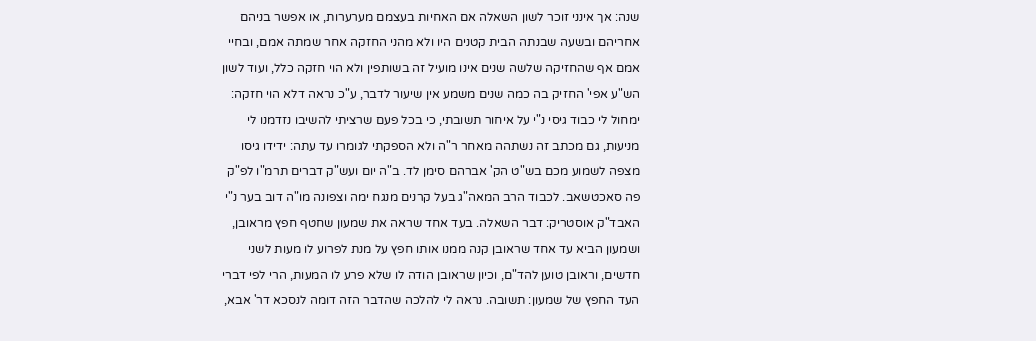שנה: אך אינני זוכר לשון השאלה אם האחיות בעצמם מערערות, או אפשר בניהם אחריהם ובשעה שבנתה הבית קטנים היו ולא מהני החזקה אחר שמתה אמם, ובחיי אמם אף שהחזיקה שלשה שנים אינו מועיל זה בשותפין ולא הוי חזקה כלל, ועוד לשון הש"ע אפי' החזיק בה כמה שנים משמע אין שיעור לדבר, ע"כ נראה דלא הוי חזקה: ימחול לי כבוד גיסי נ"י על איחור תשובתי, כי בכל פעם שרציתי להשיבו נזדמנו לי מניעות, גם מכתב זה נשתהה מאחר ר"ה ולא הספקתי לגומרו עד עתה: ידידו גיסו מצפה לשמוע מכם בש"ט הק' אברהם סימן לד. ב"ה יום ועש"ק דברים תרמ"ו לפ"ק פה סאכטשאב. לכבוד הרב המאה"ג בעל קרנים מנגח ימה וצפונה מו"ה דוב בער נ"י האבד"ק אוסטריק: דבר השאלה. בעד אחד שראה את שמעון שחטף חפץ מראובן, ושמעון הביא עד אחד שראובן קנה ממנו אותו חפץ על מנת לפרוע לו מעות לשני חדשים, וראובן טוען להד"ם, וכיון שראובן הודה לו שלא פרע לו המעות, הרי לפי דברי העד החפץ של שמעון: תשובה. נראה לי להלכה שהדבר הזה דומה לנסכא דר' אבא,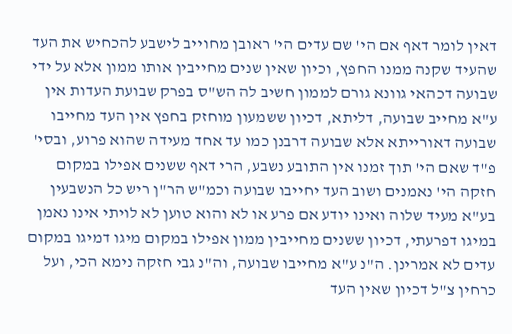דאין לומר דאף אם הי' שם עדים הי' ראובן מחוייב לישבע להכחיש את העד שהעיד שקנה ממנו החפץ, וכיון שאין שנים מחייבין אותו ממון אלא על ידי שבועה דכהאי גוונא גורם לממון חשיב לה הש"ס בפרק שבועת העדות אין ע"א מחייב שבועה, דליתא, דכיון ששמעון מוחזק בחפץ אין העד מחייבו שבועה דאורייתא אלא שבועה דרבנן כמו עד אחד מעידה שהוא פרוע, ובסי' פ"ד שאם הי' תוך זמנו אין התובע נשבע, הרי דאף ששנים אפילו במקום חזקה הי' נאמנים ושוב העד יחייבו שבועה וכמ"ש הר"ן ריש כל הנשבעין בע"א מעיד שלוה ואינו יודע אם פרע או לא והוא טוען לא לויתי אינו נאמן במיגו דפרעתי, דכיון ששנים מחייבין ממון אפילו במקום מיגו דמיגו במקום עדים לא אמרינן. ה"נ ע"א מחייבו שבועה, וה"נ גבי חזקה נימא הכי, ועל כרחין צ"ל דכיון שאין העד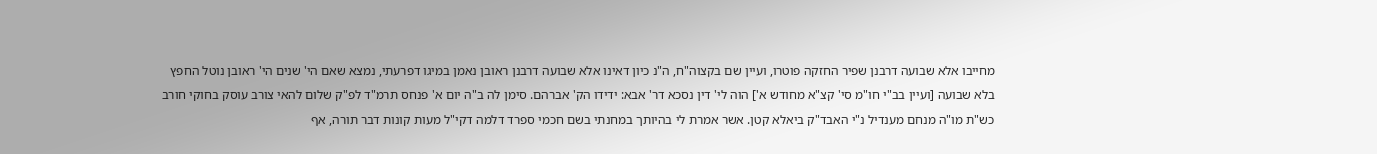מחייבו אלא שבועה דרבנן שפיר החזקה פוטרו, ועיין שם בקצוה"ח, ה"נ כיון דאינו אלא שבועה דרבנן ראובן נאמן במיגו דפרעתי, נמצא שאם הי' שנים הי' ראובן נוטל החפץ בלא שבועה [ועיין בב"י חו"מ סי' קצ"א מחודש א'] הוה לי' דין נסכא דר' אבא: ידידו הק' אברהם. סימן לה ב"ה יום א' פנחס תרמ"ד לפ"ק שלום להאי צורב עוסק בחוקי חורב כש"ת מו"ה מנחם מענדיל נ"י האבד"ק ביאלא קטן. אשר אמרת לי בהיותך במחנתי בשם חכמי ספרד דלמה דקי"ל מעות קונות דבר תורה, אף